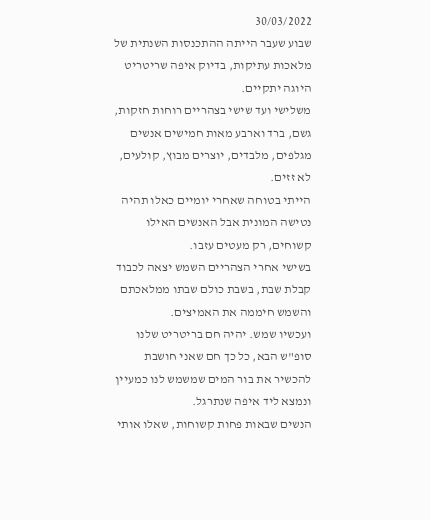30/03/2022
שבוע שעבר הייתה ההתכנסות השנתית של מלאכות עתיקות, בדיוק איפה שריטריט היוגה יתקיים.
משלישי ועד שישי בצהריים רוחות חזקות, גשם, ברד וארבע מאות חמישים אנשים מגלפים, מלבדים, יוצרים מבוץ, קולעים, לא זזים.
הייתי בטוחה שאחרי יומיים כאלו תהיה נטישה המונית אבל האנשים האילו קשוחים, רק מעטים עזבו.
בשישי אחרי הצהריים השמש יצאה לכבוד קבלת שבת, בשבת כולם שבתו ממלאכתם והשמש חיממה את האמיצים.
ועכשיו שמש. יהיה חם בריטריט שלנו סופ"ש הבא, כל כך חם שאני חושבת להכשיר את בור המים שמשמש לנו כמעיין ונמצא ליד איפה שנתרגל.
הנשים שבאות פחות קשוחות, שאלו אותי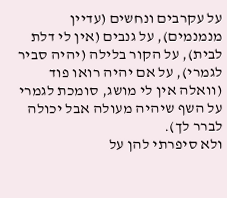על עקרבים ונחשים (עדיין מנמנמים), על גנבים (אין לי דלת לבית), על הקור בלילה (יהיה סביר לגמרי), על אם יהיה רואו פוד (וואלה אין לי מושג, סומכת לגמרי על השף שיהיה מעולה אבל יכולה לברר לך).
ולא סיפרתי להן על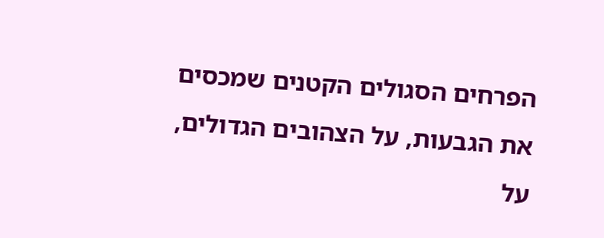הפרחים הסגולים הקטנים שמכסים את הגבעות, על הצהובים הגדולים, על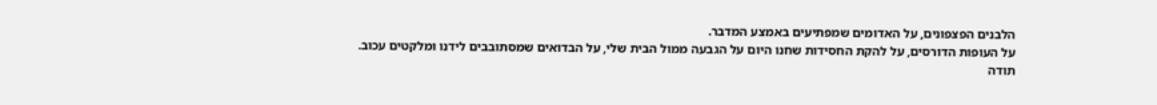הלבנים הפצפונים, על האדומים שמפתיעים באמצע המדבר.
על העופות הדורסים, על להקת החסידות שחנו היום על הגבעה ממול הבית שלי, על הבדואים שמסתובבים לידנו ומלקטים עכוב.
תודה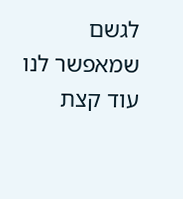לגשם שמאפשר לנו עוד קצת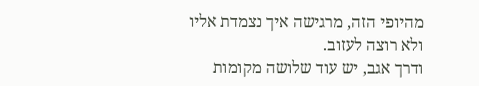מהיופי הזה, מרגישה איך נצמדת אליו ולא רוצה לעזוב.
ודרך אגב, יש עוד שלושה מקומות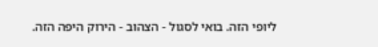ליופי הזה. בואי לסגול - הצהוב - הירוק היפה הזה.